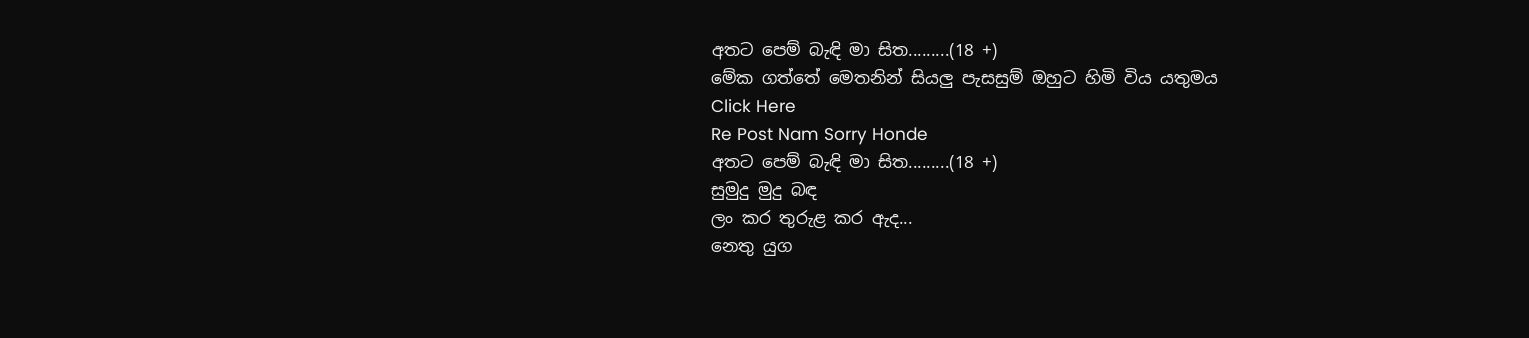අතට පෙම් බැඳි මා සිත.........(18 +)
මේක ගත්තේ මෙතනින් සියලු පැසසුම් ඔහුට හිමි විය යතුමය
Click Here
Re Post Nam Sorry Honde
අතට පෙම් බැඳි මා සිත.........(18 +)
සුමුදු මුදු බඳ
ලං කර තුරුළ කර ඇද...
නෙතු යුග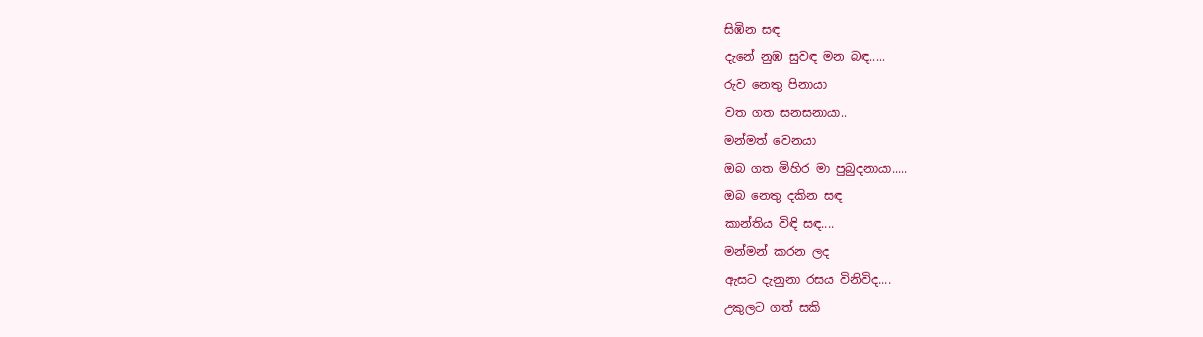සිඹින සඳ
දැනේ නුඹ සුවඳ මන බඳ.....
රුව නෙතු පිනායා
වත ගත සනසනායා..
මන්මත් වෙනයා
ඔබ ගත මිහිර මා පුබුදනායා.....
ඔබ නෙතු දකින සඳ
කාන්තිය විඳි සඳ....
මන්මන් කරන ලද
ඇසට දැනුනා රසය විනිවිද....
උකුලට ගත් සකි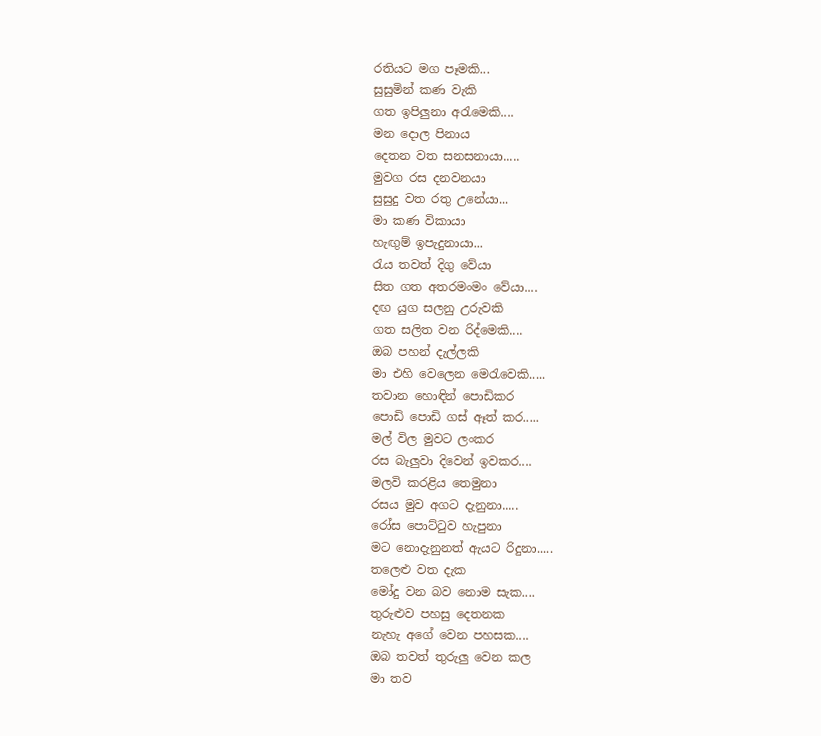රතියට මග පෑමකි...
සුසුමින් කණ වැකි
ගත ඉපිලුනා අරැමෙකි....
මන දොල පිනාය
දෙතන වත සනසනායා.....
මුවග රස දනවනයා
සුසුදු වත රතු උනේයා...
මා කණ විකායා
හැඟුම් ඉපැදුනායා...
රැය තවත් දිගු වේයා
සිත ගත අතරමංමං වේයා....
දඟ යුග සලනු උරුවකි
ගත සලිත වන රිද්මෙකි....
ඔබ පහන් දැල්ලකි
මා එහි වෙලෙන මෙරැවෙකි.....
තවාන හොඳින් පොඩිකර
පොඩි පොඩි ගස් ඈත් කර.....
මල් විල මුවට ලංකර
රස බැලුවා දිවෙන් ඉවකර....
මලවි කරළිය තෙමුනා
රසය මුව අගට දැනුනා.....
රෝස පොට්ටුව හැපුනා
මට නොදැනුනත් ඇයට රිදුනා.....
තලෙළු වත දැක
මෝදු වන බව නොම සැක....
තුරුළුව පහසු දෙතනක
නැහැ අගේ වෙන පහසක....
ඔබ තවත් තුරුලු වෙන කල
මා තව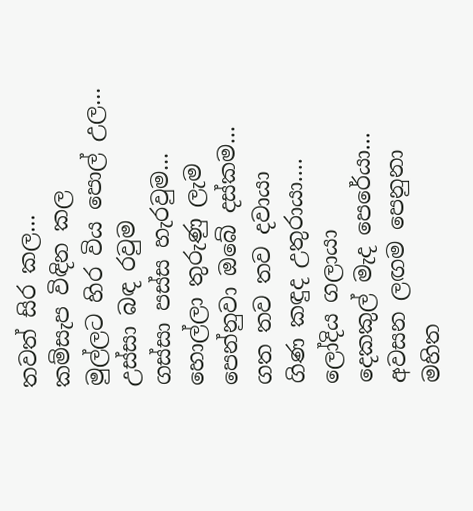තවත් සිර කල...
කම්සැප විඳින කල
මුල්ලට හිර විය පොල් උල...
උස්සා බඳ රවුම
ගස්සා පස්ස හැරවුම...
හොල්ලා තුරුණු ලැම
පෙන්නුවා ඔබේ දස්කම...
ගත තව තව දවායා
ගිණ කඳුද උතුරායා....
ලෝදිය ගලායා
දෙකකුල් මැද පෙරේයා...
අවසන ලඟම පෙනුනා
මහිත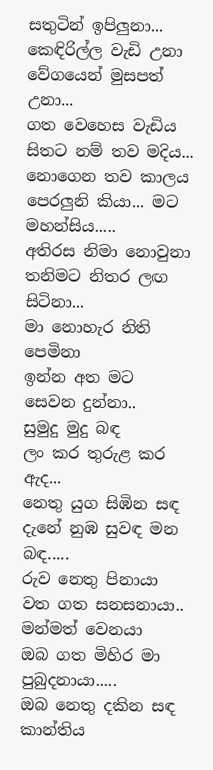සතුටින් ඉපිලුනා...
කෙඳිරිල්ල වැඩි උනා
වේගයෙන් මුසපත් උනා...
ගත වෙහෙස වැඩිය
සිතට නම් තව මදිය...
නොගෙන තව කාලය
පෙරලුනි කියා... මට මහන්සිය.....
අතිරස නිමා නොවුනා
තනිමට නිතර ලඟ සිටිනා...
මා නොහැර නිති පෙමිනා
ඉන්න අත මට සෙවන දුන්නා..
සුමුදු මුදු බඳ
ලං කර තුරුළ කර ඇද...
නෙතු යුග සිඹින සඳ
දැනේ නුඹ සුවඳ මන බඳ.....
රුව නෙතු පිනායා
වත ගත සනසනායා..
මන්මත් වෙනයා
ඔබ ගත මිහිර මා පුබුදනායා.....
ඔබ නෙතු දකින සඳ
කාන්තිය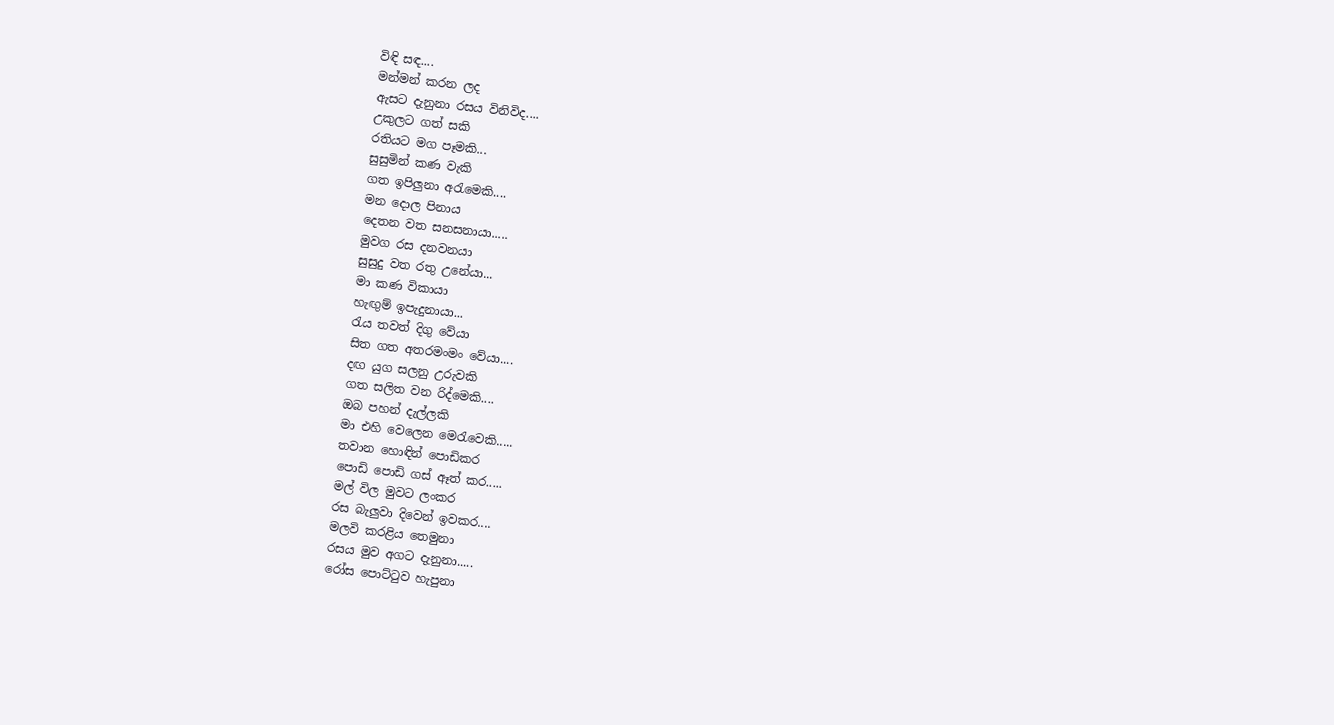විඳි සඳ....
මන්මන් කරන ලද
ඇසට දැනුනා රසය විනිවිද....
උකුලට ගත් සකි
රතියට මග පෑමකි...
සුසුමින් කණ වැකි
ගත ඉපිලුනා අරැමෙකි....
මන දොල පිනාය
දෙතන වත සනසනායා.....
මුවග රස දනවනයා
සුසුදු වත රතු උනේයා...
මා කණ විකායා
හැඟුම් ඉපැදුනායා...
රැය තවත් දිගු වේයා
සිත ගත අතරමංමං වේයා....
දඟ යුග සලනු උරුවකි
ගත සලිත වන රිද්මෙකි....
ඔබ පහන් දැල්ලකි
මා එහි වෙලෙන මෙරැවෙකි.....
තවාන හොඳින් පොඩිකර
පොඩි පොඩි ගස් ඈත් කර.....
මල් විල මුවට ලංකර
රස බැලුවා දිවෙන් ඉවකර....
මලවි කරළිය තෙමුනා
රසය මුව අගට දැනුනා.....
රෝස පොට්ටුව හැපුනා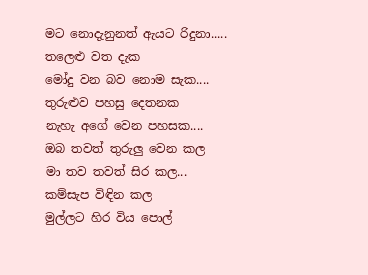මට නොදැනුනත් ඇයට රිදුනා.....
තලෙළු වත දැක
මෝදු වන බව නොම සැක....
තුරුළුව පහසු දෙතනක
නැහැ අගේ වෙන පහසක....
ඔබ තවත් තුරුලු වෙන කල
මා තව තවත් සිර කල...
කම්සැප විඳින කල
මුල්ලට හිර විය පොල්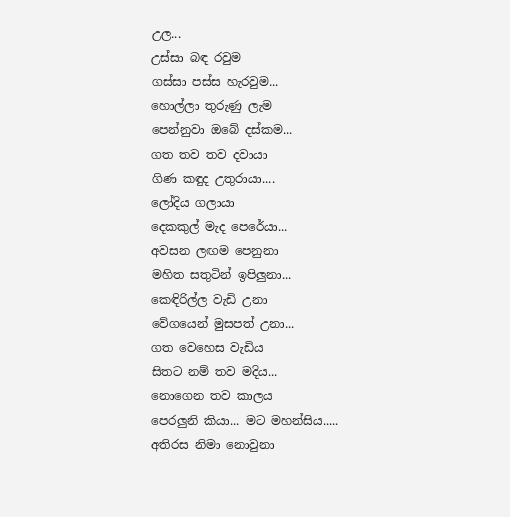උල...
උස්සා බඳ රවුම
ගස්සා පස්ස හැරවුම...
හොල්ලා තුරුණු ලැම
පෙන්නුවා ඔබේ දස්කම...
ගත තව තව දවායා
ගිණ කඳුද උතුරායා....
ලෝදිය ගලායා
දෙකකුල් මැද පෙරේයා...
අවසන ලඟම පෙනුනා
මහිත සතුටින් ඉපිලුනා...
කෙඳිරිල්ල වැඩි උනා
වේගයෙන් මුසපත් උනා...
ගත වෙහෙස වැඩිය
සිතට නම් තව මදිය...
නොගෙන තව කාලය
පෙරලුනි කියා... මට මහන්සිය.....
අතිරස නිමා නොවුනා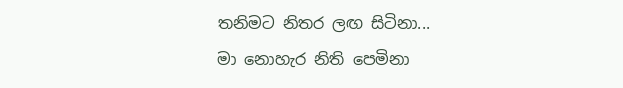තනිමට නිතර ලඟ සිටිනා...
මා නොහැර නිති පෙමිනා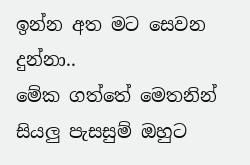ඉන්න අත මට සෙවන දුන්නා..
මේක ගත්තේ මෙතනින් සියලු පැසසුම් ඔහුට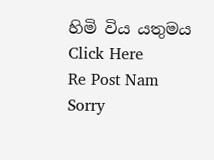හිමි විය යතුමය
Click Here
Re Post Nam Sorry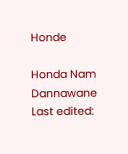Honde

Honda Nam Dannawane
Last edited: